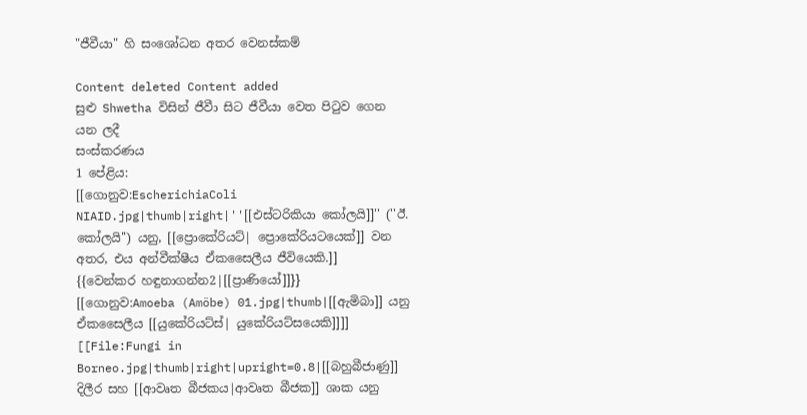"ජීවීයා" හි සංශෝධන අතර වෙනස්කම්

Content deleted Content added
සුළු Shwetha විසින් ජීවීා සිට ජීවීයා වෙත පිටුව ගෙන යන ලදී
සංස්කරණය
1 පේළිය:
[[ගොනුව:EscherichiaColi NIAID.jpg|thumb|right|''[[එස්ටරිකියා කෝලයි]]'' (''ඊ. කෝලයි'') යනු, [[ප්‍රොකේරියට්| ප්‍රොකේරියටයෙක්]] වන අතර, එය අන්වීක්ෂීය ඒකසෛලීය ජීවියෙකි.]]
{{වෙන්කර හඳුනාගන්න2|[[ප්‍රාණියෝ]]}}
[[ගොනුව:Amoeba (Amöbe) 01.jpg|thumb|[[ඇමිබා]] යනු ඒකසෛලීය [[යුකේරියට්ස්| යුකේරියට්සයෙකි]]]]
[[File:Fungi in Borneo.jpg|thumb|right|upright=0.8|[[බහුබීජාණු]] දිලීර සහ [[ආවෘත බීජකය|ආවෘත බීජක]] ශාක යනු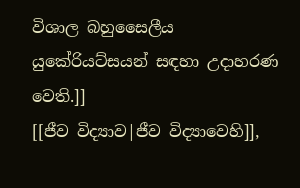විශාල බහුසෛලීය යුකේරියට්සයන් සඳහා උදාහරණ වෙති.]]
[[ජීව විද්‍යාව|ජීව විද්‍යාවෙහි]],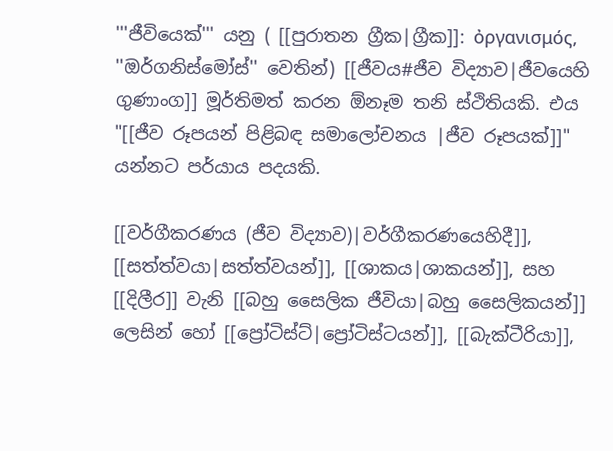'''ජීවියෙක්''' යනු ( [[පුරාතන ග්‍රීක|ග්‍රීක]]: ὀργανισμός, ''ඔර්ගනිස්මෝස්'' වෙතින්) [[ජීවය#ජීව විද්‍යාව|ජීවයෙහි ගුණාංග]] මූර්තිමත් කරන ඕනෑම තනි ස්ථිතියකි. එය "[[ජීව රූපයන් පිළිබඳ සමාලෝචනය |ජීව රූපයක්]]" යන්නට පර්යාය පදයකි.

[[වර්ගීකරණය (ජීව විද්‍යාව)|වර්ගීකරණයෙහිදී]], [[සත්ත්වයා|සත්ත්වයන්]], [[ශාකය|ශාකයන්]], සහ [[දිලීර]] වැනි [[බහු සෛලික ජීවියා|බහු සෛලිකයන්]] ලෙසින් හෝ [[ප්‍රෝටිස්ට්|ප්‍රෝටිස්ටයන්]], [[බැක්ටීරියා]],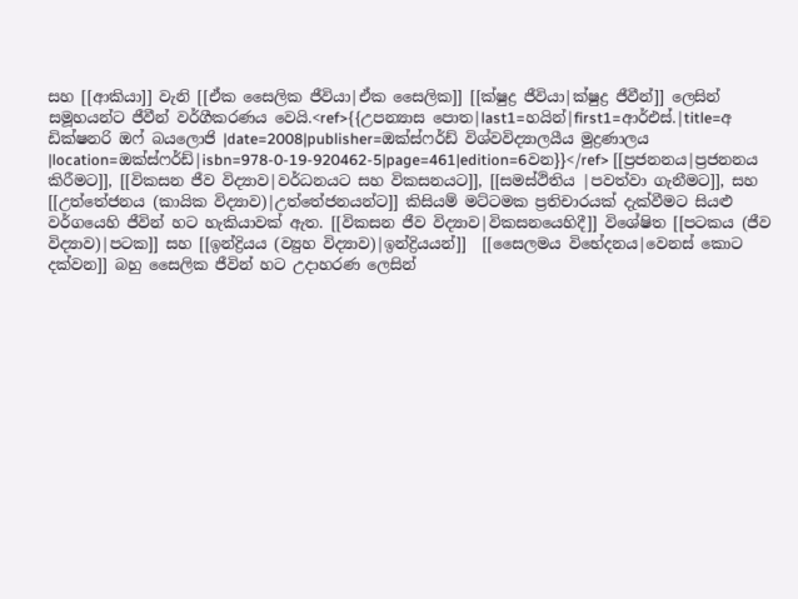සහ [[ආකියා]] වැනි [[ඒක සෛලික ජීවියා|ඒක සෛලික]] [[ක්ෂුද්‍ර ජීවියා|ක්ෂුද්‍ර ජීවීන්]] ලෙසින් සමූහයන්ට ජීවීන් වර්ගීකරණය වෙයි.<ref>{{උපන්‍යාස පොත|last1=හයින්|first1=ආර්එස්.|title=අ ඩික්ෂනරි ඔෆ් බයලොජි |date=2008|publisher=ඔක්ස්ෆර්ඩ් විශ්වවිද්‍යාලයීය මුද්‍රණාලය |location=ඔක්ස්ෆර්ඩ්|isbn=978-0-19-920462-5|page=461|edition=6වන}}</ref> [[ප්‍රජනනය|ප්‍රජනනය කිරීමට]], [[විකසන ජීව විද්‍යාව|වර්ධනයට සහ විකසනයට]], [[සමස්ථිතිය |පවත්වා ගැනීමට]], සහ [[උත්තේජනය (කායික විද්‍යාව)|උත්තේජනයන්ට]] කිසියම් මට්ටමක ප්‍රතිචාරයක් දැක්වීමට සියළු වර්ගයෙහි ජීවින් හට හැකියාවක් ඇත. [[විකසන ජීව විද්‍යාව|විකසනයෙහිදී]] විශේෂිත [[පටකය (ජීව විද්‍යාව)|පටක]] සහ [[ඉන්ද්‍රියය (ව්‍යුහ විද්‍යාව)|ඉන්ද්‍රියයන්]]  [[සෛලමය විභේදනය|වෙනස් කොට දක්වන]] බහු සෛලික ජීවින් හට උදාහරණ ලෙසින්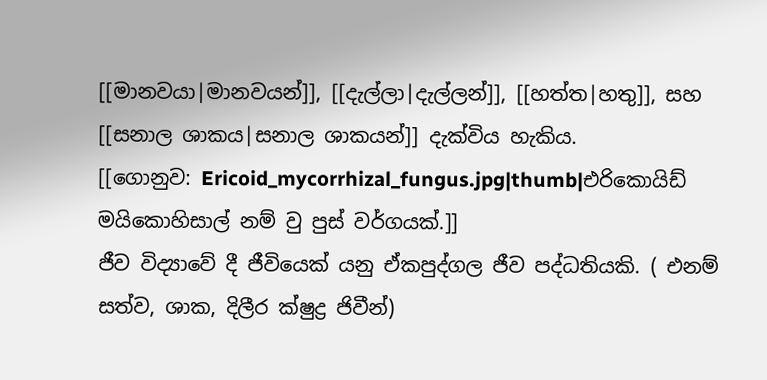[[මානවයා|මානවයන්]], [[දැල්ලා|දැල්ලන්]], [[හත්ත|හතු]], සහ [[සනාල ශාකය|සනාල ශාකයන්]] දැක්විය හැකිය.
[[ගොනුව: Ericoid_mycorrhizal_fungus.jpg|thumb|එරිකොයිඩ් මයිකොහිසාල් නම් වු පුස් වර්ගයක්.]]
ජීව විද්‍යාවේ දී ජීවියෙක් යනු ඒකපුද්ගල ජීව පද්ධතියකි. ( එනම් සත්ව, ශාක, දිලීර ක්ෂුද්‍ර ජිවීන්)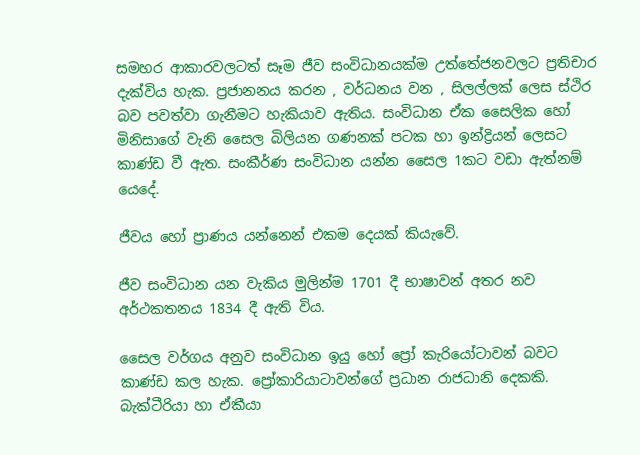සමහර ආකාරවලටත් සෑම ජීව සංවිධානයක්ම උත්තේජනවලට ප්‍රතිචාර දැක්විය හැක. ප්‍රජානනය කරන , වර්ධනය වන , සිලල්ලක් ලෙස ස්ථිර බව පවත්වා ගැනීමට හැකියාව ඇතිය. සංවිධාන ඒක සෛලික හෝ මිනිසාගේ වැනි සෛල බිලියන ගණනක් පටක හා ඉන්ද්‍රියන් ලෙසට කාණ්ඩ වී ඇත. සංකීර්ණ සංවිධාන යන්න සෛල 1කට වඩා ඇත්නම් යෙදේ.

ජීවය හෝ ප්‍රාණය යන්නෙන් එකම දෙයක් කියැවේ.

ජීව සංවිධාන යන වැකිය මුලින්ම 1701 දී භාෂාවන් අතර නව අර්ථකතනය 1834 දී ඇති විය.

සෛල වර්ගය අනුව සංවිධාන ඉයු හෝ ප්‍රෝ කැරියෝටාවන් බවට කාණ්ඩ කල හැක. ප්‍රෝකාරියාටාවන්ගේ ප්‍රධාන රාජධානි දෙකකි. බැක්ටීරියා හා ඒකීයා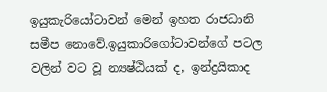ඉයුකැරියෝටාවන් මෙන් ඉහත රාජධානි සමීප නොවේ.ඉයුකාරිගෝටාවන්ගේ පටල වලින් වට වූ න්‍යෂ්ඨියක් ද, ඉන්ද්‍රයිකාද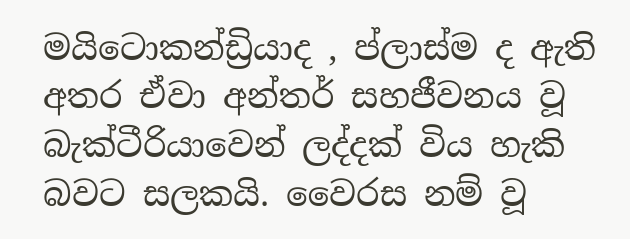මයිටොකන්ඩ්‍රියාද , ප්ලාස්ම ද ඇති අතර ඒවා අන්තර් සහජීවනය වූ බැක්ටීරියාවෙන් ලද්දක් විය හැකි බවට සලකයි. වෛරස නම් වූ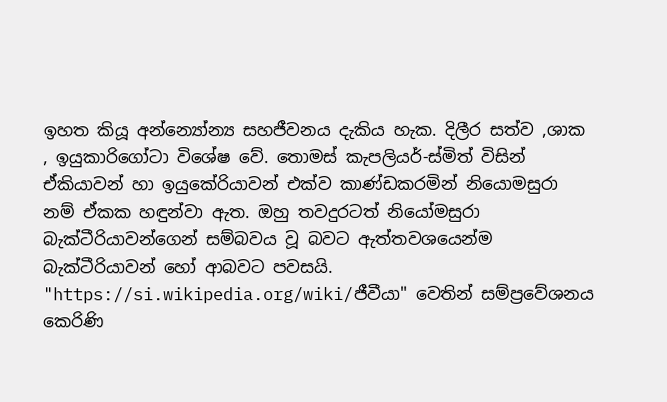ඉහත කියූ අන්න්‍යෝන්‍ය සහජීවනය දැකිය හැක. දිලීර සත්ව ,ශාක , ඉයුකාරිගෝටා විශේෂ වේ. තොමස් කැපලියර්-ස්මිත් විසින් ඒකියාවන් හා ඉයුකේරියාවන් එක්ව කාණ්ඩකරමින් නියොමසුරා නම් ඒකක හඳුන්වා ඇත. ඔහු තවදුරටත් නියෝමසුරා බැක්ටීරියාවන්ගෙන් සම්බවය වූ බවට ඇත්තවශයෙන්ම බැක්ටීරියාවන් හෝ ආබවට පවසයි.
"https://si.wikipedia.org/wiki/ජීවීයා" වෙතින් සම්ප්‍රවේශනය කෙරිණි